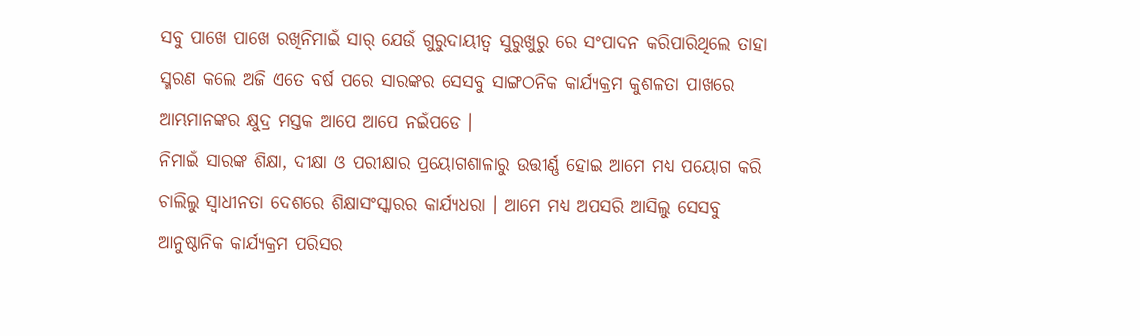ସବୁ ପାଖେ ପାଖେ ରଖିନିମାଇଁ ସାର୍ ଯେଉଁ ଗୁରୁଦାୟୀତ୍ୱ ସୁରୁଖୁରୁ ରେ ସଂପାଦନ କରିପାରିଥିଲେ ତାହା ସ୍ମରଣ କଲେ ଅଜି ଏତେ ବର୍ଷ ପରେ ସାରଙ୍କର ସେସବୁ ସାଙ୍ଗଠନିକ କାର୍ଯ୍ଯକ୍ରମ କୁଶଳତା ପାଖରେ ଆମ୍ଭମାନଙ୍କର କ୍ଷୁଦ୍ର ମସ୍ତକ ଆପେ ଆପେ ନଇଁପଡେ ।
ନିମାଇଁ ସାରଙ୍କ ଶିକ୍ଷା, ଦୀକ୍ଷା ଓ ପରୀକ୍ଷାର ପ୍ରୟୋଗଶାଳାରୁ ଉତ୍ତୀର୍ଣ୍ଣ ହୋଇ ଆମେ ମଧ୍ଯ ପୟୋଗ କରି ଚାଲିଲୁ ସ୍ୱାଧୀନତା ଦେଶରେ ଶିକ୍ଷାସଂସ୍କାରର କାର୍ଯ୍ଯଧରା । ଆମେ ମଧ୍ଯ ଅପସରି ଆସିଲୁ ସେସବୁ ଆନୁଷ୍ଠାନିକ କାର୍ଯ୍ଯକ୍ରମ ପରିସର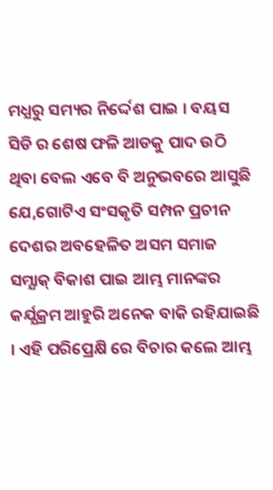ମଧ୍ଯରୁ ସମ୍ୟର ନିର୍ଦ୍ଦେଶ ପାଇ । ବୟସ ସିଡି ର ଶେଷ ଫଳି ଆଡକୁ ପାଦ ଉଠି ଥିବା ବେଲ ଏବେ ବି ଅନୁଭବରେ ଆସୁଛି ଯେ,ଗୋଟିଏ ସଂସକୃତି ସମ୍ପନ ପ୍ରଚୀନ ଦେଶର ଅବହେଳିତ ଅସମ ସମାଜ ସମ୍ଯାକ୍ ବିକାଶ ପାଇ ଆମ୍ଭ ମାନଙ୍କର କର୍ଯ୍ଯକ୍ରମ ଆହୁରି ଅନେକ ବାକି ରହିଯାଇଛି । ଏହି ପରିପ୍ରେକ୍ଷି ରେ ବିଚାର କଲେ ଆମ୍ଭ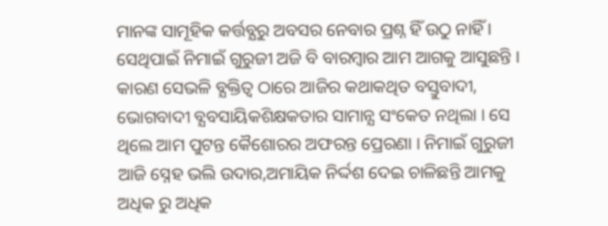ମାନଙ୍କ ସାମୂହିକ କର୍ତ୍ତବ୍ଯରୁ ଅବସର ନେବାର ପ୍ରଶ୍ନ ହିଁ ଉଠୁ ନାହିଁ । ସେଥିପାଇଁ ନିମାଇଁ ଗୁରୁଜୀ ଅଜି ବି ବାରମ୍ବାର ଆମ ଆଗକୁ ଆସୁଛନ୍ତି । କାରଣ ସେଭଳି ବ୍ଯକ୍ତିତ୍ୱ ଠାରେ ଆଜିର କଥାକଥିତ ବସ୍ତୁବାଦୀ, ଭୋଗବାଦୀ ବ୍ଯବସାୟିକଶିକ୍ଷକତାର ସାମାନ୍ଯ ସଂକେତ ନଥିଲା । ସେ ଥିଲେ ଆମ ପୁଟନ୍ତ କୈଶୋରର ଅଫରନ୍ତ ପ୍ରେରଣା । ନିମାଇଁ ଗୁରୁଜୀ ଆଜି ସ୍ନେହ ଭଲି ଉଦାର,ଅମାୟିକ ନିର୍ଦ୍ଦଶ ଦେଇ ଚାଳିଛନ୍ତି ଆମକୁ ଅଧିକ ରୁ ଅଧିକ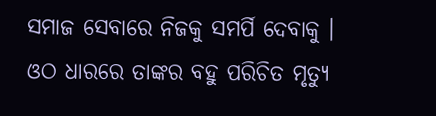ସମାଜ ସେବାରେ ନିଜକୁ ସମର୍ପି ଦେବାକୁ । ଓଠ ଧାରରେ ତାଙ୍କର ବହୁ ପରିଚିତ ମୃତ୍ଯୁ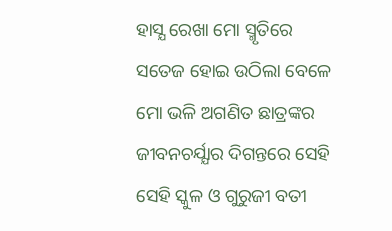ହାସ୍ଯ ରେଖା ମୋ ସ୍ମୃତିରେ ସତେଜ ହୋଇ ଉଠିଲା ବେଳେ ମୋ ଭଳି ଅଗଣିତ ଛାତ୍ରଙ୍କର ଜୀବନଚର୍ଯ୍ଯାର ଦିଗନ୍ତରେ ସେହି ସେହି ସ୍କୁଳ ଓ ଗୁରୁଜୀ ବତୀ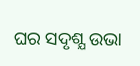ଘର ସଦୃଶ୍ଯ ଉଭା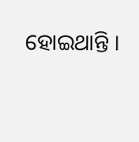ହୋଇଥାନ୍ତି ।